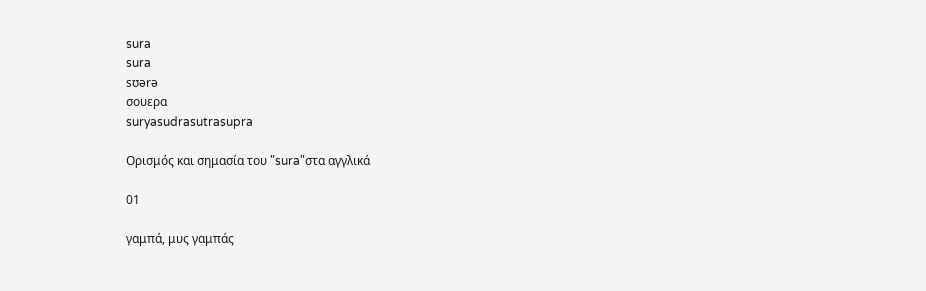sura
sura
sʊərə
σουερα
suryasudrasutrasupra

Ορισμός και σημασία του "sura"στα αγγλικά

01

γαμπά, μυς γαμπάς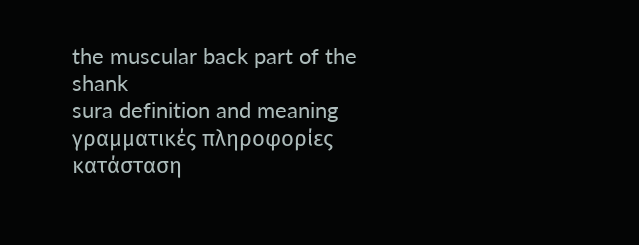the muscular back part of the shank
sura definition and meaning
γραμματικές πληροφορίες
κατάσταση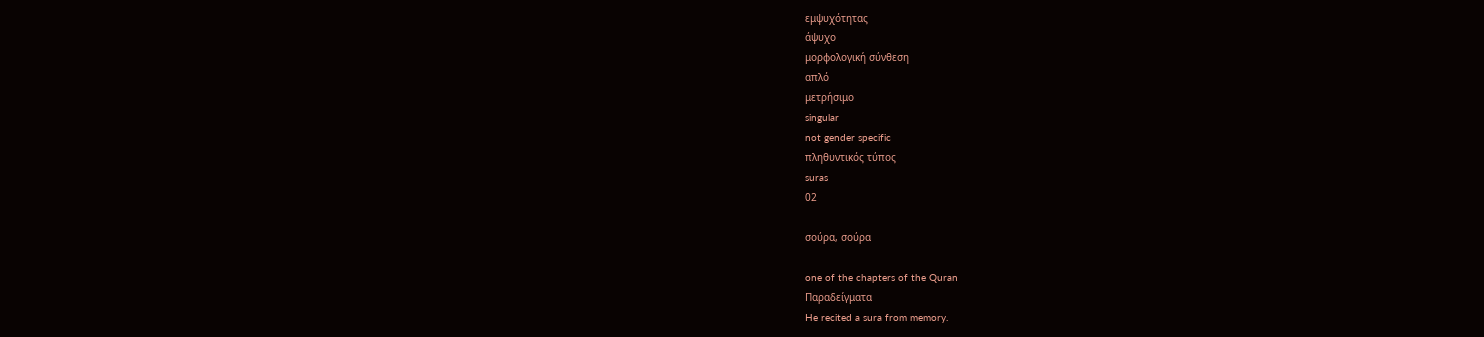εμψυχότητας
άψυχο
μορφολογική σύνθεση
απλό
μετρήσιμο
singular
not gender specific
πληθυντικός τύπος
suras
02

σούρα, σούρα

one of the chapters of the Quran
Παραδείγματα
He recited a sura from memory.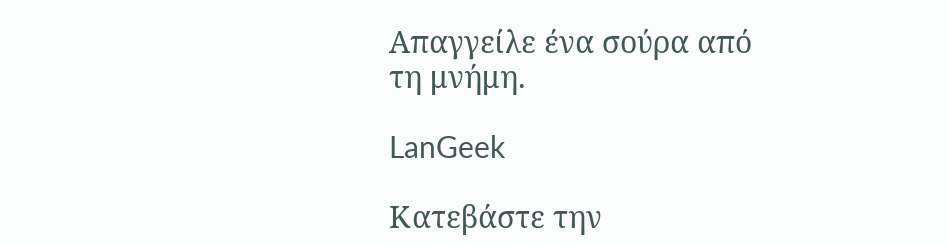Απαγγείλε ένα σούρα από τη μνήμη.

LanGeek

Κατεβάστε την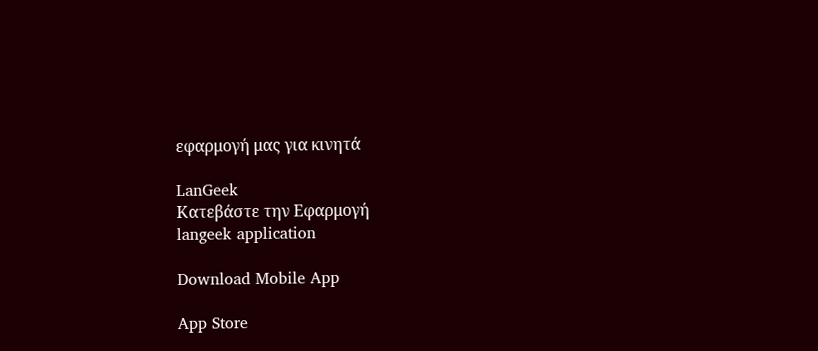εφαρμογή μας για κινητά

LanGeek
Κατεβάστε την Εφαρμογή
langeek application

Download Mobile App

App Store